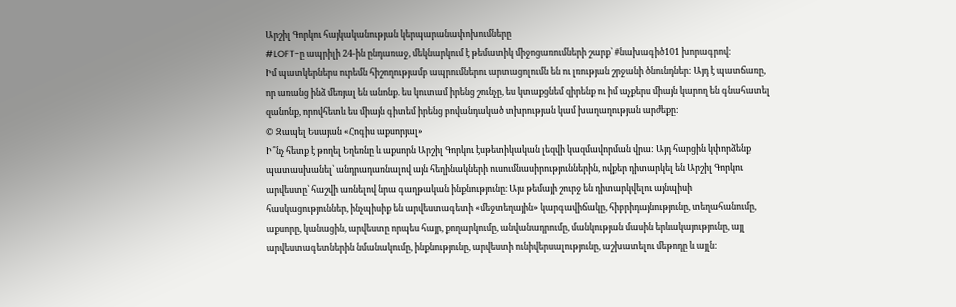Արշիլ Գորկու հայկականության կերպարանափոխումները
#LOFT-ը ապրիլի 24-ին ընդառաջ, մեկնարկում է թեմատիկ միջոցառումների շարք՝ #նախագիծ101 խորագրով։
Իմ պատկերներս ուրեմն հիշողությամբ ապրումներու արտացոլումն են ու լռության շրջանի ծնունդներ: Այդ է պատճառը, որ առանց ինձ մեռյալ են անոնք. ես կուտամ իրենց շունչը, ես կտաքցնեմ զիրենք ու իմ աչքերս միայն կարող են գնահատել զանոնք, որովհետև ես միայն գիտեմ իրենց բովանդակած տխրության կամ խաղաղության արժեքը:
© Զապել Եսայան «Հոգիս աքսորյալ»
Ի՞նչ հետք է թողել Եղեռնը և աքսորն Արշիլ Գորկու էսթետիկական լեզվի կազմավորման վրա: Այդ հարցին կփորձենք պատասխանել՝ անդրադառնալով այն հեղինակների ուսումնասիրություններին, ովքեր դիտարկել են Արշիլ Գորկու արվեստը՝ հաշվի առնելով նրա գաղթական ինքնությունը։ Այս թեմայի շուրջ են դիտարկվելու այնպիսի հասկացություններ, ինչպիսիք են արվեստագետի «մեջտեղային» կարգավիճակը, հիբրիդայնությունը, տեղահանումը, աքսորը, կանացին, արվեստը որպես հայր, քողարկումը, անվանադրումը, մանկության մասին երևակայությունը, այլ արվեստագետներին նմանակումը, ինքնությունը, արվեստի ունիվերսալությունը, աշխատելու մեթոդը և այլն: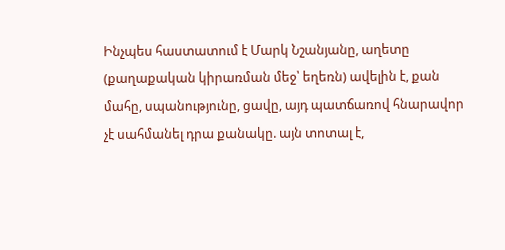Ինչպես հաստատում է Մարկ Նշանյանը, աղետը (քաղաքական կիրառման մեջ՝ եղեռն) ավելին է, քան մահը, սպանությունը, ցավը, այդ պատճառով հնարավոր չէ սահմանել դրա քանակը. այն տոտալ է,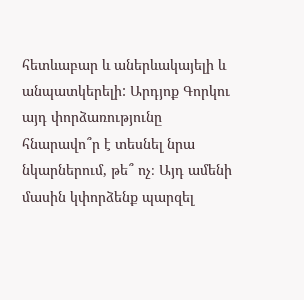հետևաբար և աներևակայելի և անպատկերելի: Արդյոք Գորկու այդ փորձառությունը հնարավո՞ր է տեսնել նրա նկարներում, թե՞ ոչ։ Այդ ամենի մասին կփորձենք պարզել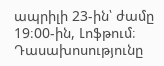ապրիլի 23-ին՝ ժամը 19։00-ին, Լոֆթում։
Դասախոսությունը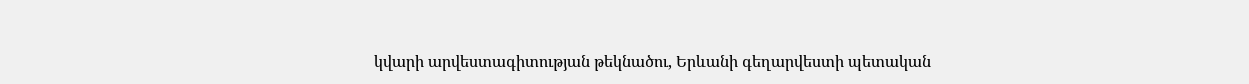կվարի արվեստագիտության թեկնածու, Երևանի գեղարվեստի պետական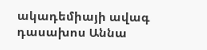ակադեմիայի ավագ դասախոս Աննա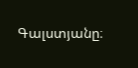Գալստյանը։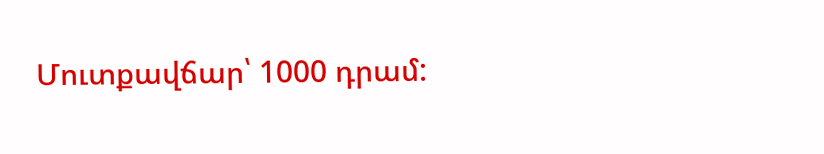Մուտքավճար՝ 1000 դրամ: